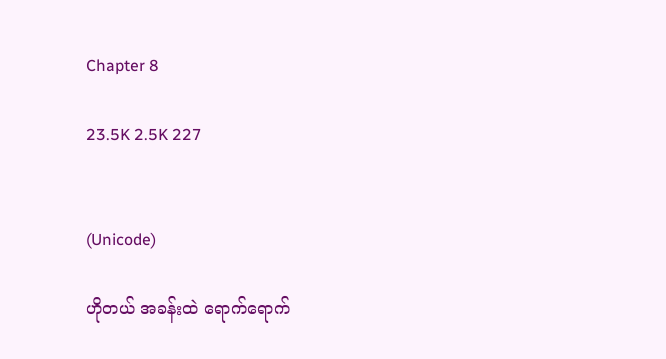Chapter 8

23.5K 2.5K 227


(Unicode)

ဟိုတယ် အခန်းထဲ ရောက်ရောက်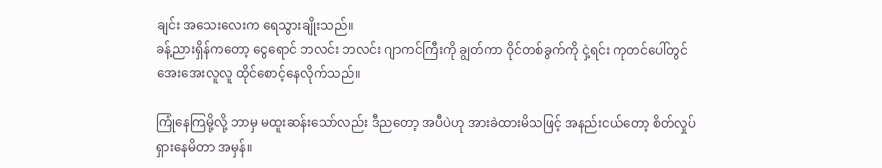ချင်း အသေးလေးက ရေသွားချိုးသည်။
ခန့်ညားရှိန်ကတော့ ငွေရောင် ဘလင်း ဘလင်း ဂျာကင်ကြီးကို ချွတ်ကာ ဝိုင်တစ်ခွက်ကို ငှဲ့ရင်း ကုတင်ပေါ်တွင် အေးအေးလူလူ ထိုင်စောင့်နေလိုက်သည်။

ကြုံနေကြမို့လို့ ဘာမှ မထူးဆန်းသော်လည်း ဒီညတော့ အပီပဲဟု အားခဲထားမိသဖြင့် အနည်းငယ်တော့ စိတ်လှုပ်ရှားနေမိတာ အမှန်။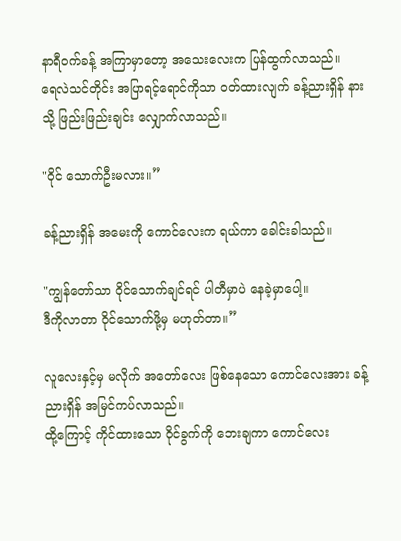နာရီဝက်ခန့် အကြာမှာတော့ အသေးလေးက ပြန်ထွက်လာသည်။
ရေလဲသင်တိုင်း အပြာရင့်ရောင်ကိုသာ ဝတ်ထားလျက် ခန့်ညားရှိန် နားသို့ ဖြည်းဖြည်းချင်း လျှောက်လာသည်။

"ဝိုင် သောက်ဦးမလား။”

ခန့်ညားရှိန် အမေးကို ကောင်လေးက ရယ်ကာ ခေါင်းခါသည်။

"ကျွန်တော်သာ ဝိုင်သောက်ချင်ရင် ပါတီမှာပဲ နေခဲ့မှာပေါ့။
ဒီကိုလာတာ ဝိုင်သောက်ဖို့မှ မဟုတ်တာ။”

လူလေးနှင့်မှ မလိုက် အတော်လေး ဖြစ်နေသော ကောင်လေးအား ခန့်ညားရှိန် အမြင်ကပ်လာသည်။
ထို့ကြောင့် ကိုင်ထားသော ဝိုင်ခွက်ကို ဘေးချကာ ကောင်လေး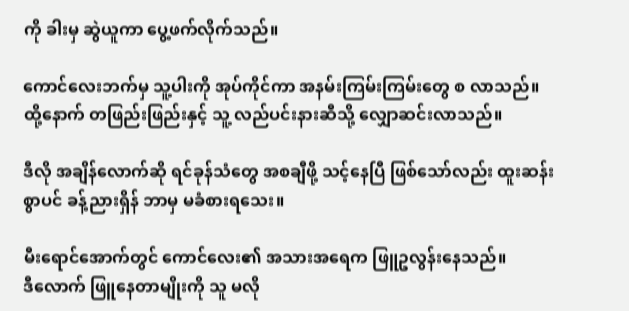ကို ခါးမှ ဆွဲယူကာ ပွေ့ဖက်လိုက်သည်။

ကောင်လေးဘက်မှ သူ့ပါးကို အုပ်ကိုင်ကာ အနမ်းကြမ်းကြမ်းတွေ စ လာသည်။
ထို့နောက် တဖြည်းဖြည်းနှင့် သူ့ လည်ပင်းနားဆီသို့ လျှောဆင်းလာသည်။

ဒီလို အချိန်လောက်ဆို ရင်ခုန်သံတွေ အစချီဖို့ သင့်နေပြီ ဖြစ်သော်လည်း ထူးဆန်းစွာပင် ခန့်ညားရှိန် ဘာမှ မခံစားရသေး။

မီးရောင်အောက်တွင် ကောင်လေး၏ အသားအရေက ဖြူဥလွန်းနေသည်။
ဒီလောက် ဖြူနေတာမျိုးကို သူ မလို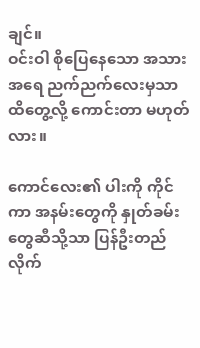ချင်။
ဝင်းဝါ စိုပြေနေသော အသားအရေ ညက်ညက်လေးမှသာ ထိတွေ့လို့ ကောင်းတာ မဟုတ်လား။

ကောင်လေး၏ ပါးကို ကိုင်ကာ အနမ်းတွေကို နှုတ်ခမ်းတွေဆီသို့သာ ပြန်ဦးတည်လိုက်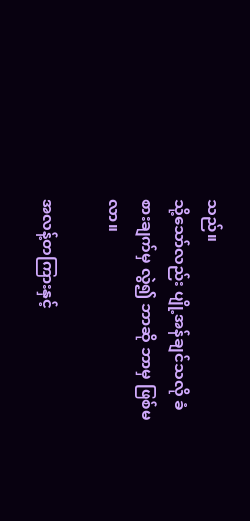သည်။
သို့သော်လည်း ပျို့အန်ချင်သလို ခံစားချက်မှ လွဲ၍ ဘာဆို ဘာမှ ဖြစ်မလာ။

အလန့်တကြားနှင့်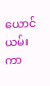ယောင်ယမ်းကာ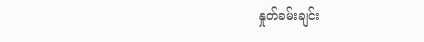နှုတ်ခမ်းချင်း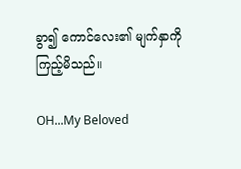ခွာ၍ ကောင်လေး၏ မျက်နှာကို ကြည့်မိသည်။

OH...My Beloved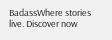BadassWhere stories live. Discover now